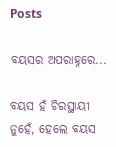Posts

ବୟସର ଅପରାହ୍ନରେ...

ବୟସ ହଁ ଚିରସ୍ଥାୟୀ ନୁହେଁ, ହେଲେ ବୟସ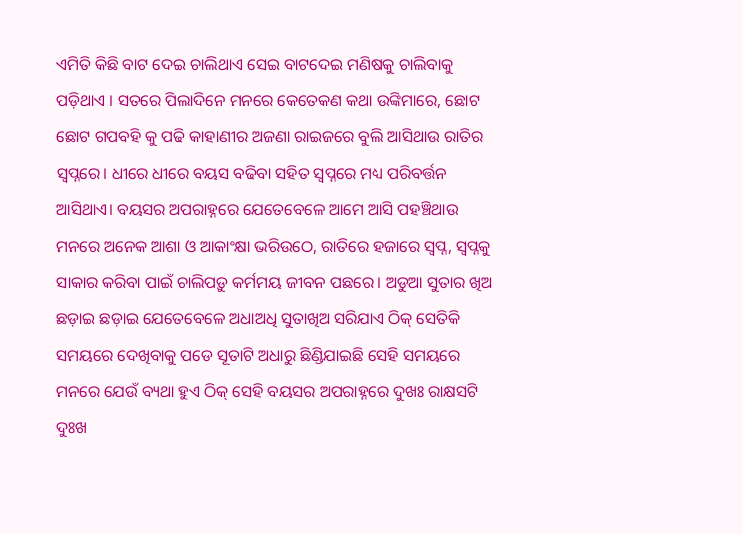ଏମିତି କିଛି ବାଟ ଦେଇ ଚାଲିଥାଏ ସେଇ ବାଟଦେଇ ମଣିଷକୁ ଚାଲିବାକୁ ପଡ଼ିଥାଏ । ସତରେ ପିଲାଦିନେ ମନରେ କେତେକଣ କଥା ଉଙ୍କିମାରେ, ଛୋଟ ଛୋଟ ଗପବହି କୁ ପଢି କାହାଣୀର ଅଜଣା ରାଇଜରେ ବୁଲି ଆସିଥାଉ ରାତିର ସ୍ଵପ୍ନରେ। ଧୀରେ ଧୀରେ ବୟସ ବଢିବା ସହିତ ସ୍ଵପ୍ନରେ ମଧ୍ୟ ପରିବର୍ତ୍ତନ ଆସିଥାଏ। ବୟସର ଅପରାହ୍ନରେ ଯେତେବେଳେ ଆମେ ଆସି ପହଞ୍ଚିଥାଉ ମନରେ ଅନେକ ଆଶା ଓ ଆକାଂକ୍ଷା ଭରିଉଠେ, ରାତିରେ ହଜାରେ ସ୍ଵପ୍ନ, ସ୍ବପ୍ନକୁ ସାକାର କରିବା ପାଇଁ ଚାଲିପଡ଼ୁ କର୍ମମୟ ଜୀବନ ପଛରେ। ଅଡୁଆ ସୁତାର ଖିଅ ଛଡ଼ାଇ ଛଡ଼ାଇ ଯେତେବେଳେ ଅଧାଅଧି ସୁତାଖିଅ ସରିଯାଏ ଠିକ୍ ସେତିକି ସମୟରେ ଦେଖିବାକୁ ପଡେ ସୂତାଟି ଅଧାରୁ ଛିଣ୍ଡିଯାଇଛି ସେହି ସମୟରେ ମନରେ ଯେଉଁ ବ୍ୟଥା ହୁଏ ଠିକ୍ ସେହି ବୟସର ଅପରାହ୍ନରେ ଦୁଖଃ ରାକ୍ଷସଟି ଦୁଃଖ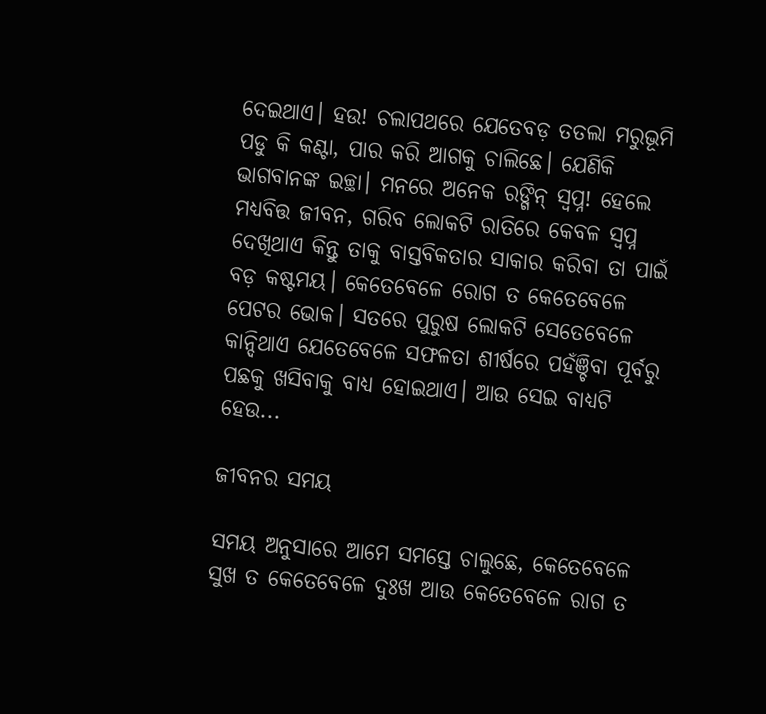ଦେଇଥାଏ। ହଉ! ଚଲାପଥରେ ଯେତେବଡ଼ ତତଲା ମରୁଭୂମି ପଡୁ କି କଣ୍ଟା, ପାର କରି ଆଗକୁ ଚାଲିଛେ। ଯେଣିକି ଭାଗବାନଙ୍କ ଇଚ୍ଛା। ମନରେ ଅନେକ ରଙ୍ଗିନ୍ ସ୍ଵପ୍ନ! ହେଲେ ମଧ୍ୟବିତ୍ତ ଜୀବନ, ଗରିବ ଲୋକଟି ରାତିରେ କେବଳ ସ୍ଵପ୍ନ ଦେଖିଥାଏ କିନ୍ତୁ ତାକୁ ବାସ୍ତବିକତାର ସାକାର କରିବା ତା ପାଇଁ ବଡ଼ କଷ୍ଟମୟ। କେତେବେଳେ ରୋଗ ତ କେତେବେଳେ ପେଟର ଭୋକ। ସତରେ ପୁରୁଷ ଲୋକଟି ସେତେବେଳେ କାନ୍ଦିଥାଏ ଯେତେବେଳେ ସଫଳତା ଶୀର୍ଷରେ ପହଁଞ୍ଚିବା ପୂର୍ବରୁ ପଛକୁ ଖସିବାକୁ ବାଧ୍ୟ ହୋଇଥାଏ। ଆଉ ସେଇ ବାଧ୍ୟଟି ହେଉ...

ଜୀବନର ସମୟ

ସମୟ ଅନୁସାରେ ଆମେ ସମସ୍ତେ ଚାଲୁଛେ, କେତେବେଳେ ସୁଖ ତ କେତେବେଳେ ଦୁଃଖ ଆଉ କେତେବେଳେ ରାଗ ତ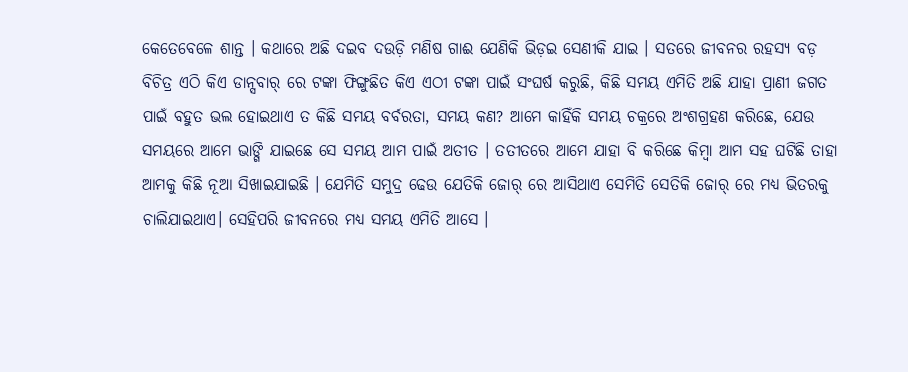କେତେବେଳେ ଶାନ୍ତ । କଥାରେ ଅଛି ଦଇବ ଦଉଡ଼ି ମଣିଷ ଗାଈ ଯେଣିକି ଭିଡ଼ଇ ସେଣୀକି ଯାଇ । ସତରେ ଜୀବନର ରହସ୍ୟ ବଡ଼ ବିଚିତ୍ର ଏଠି କିଏ ଡାନ୍ସବାର୍ ରେ ଟଙ୍କା ଫିଙ୍ଗୁଛିତ କିଏ ଏଠୀ ଟଙ୍କା ପାଇଁ ସଂଘର୍ଷ କରୁଛି, କିଛି ସମୟ ଏମିତି ଅଛି ଯାହା ପ୍ରାଣୀ ଜଗତ ପାଇଁ ବହୁତ ଭଲ ହୋଇଥାଏ ତ କିଛି ସମୟ ବର୍ବରତା, ସମୟ କଣ? ଆମେ କାହିଁକି ସମୟ ଚକ୍ରରେ ଅଂଶଗ୍ରହଣ କରିଛେ, ଯେଉ ସମୟରେ ଆମେ ଭାଙ୍ଗି ଯାଇଛେ ସେ ସମୟ ଆମ ପାଇଁ ଅତୀତ । ତତୀତରେ ଆମେ ଯାହା ବି କରିଛେ କିମ୍ବା ଆମ ସହ ଘଟିଛି ତାହା ଆମକୁ କିଛି ନୂଆ ସିଖାଇଯାଇଛି । ଯେମିତି ସମୁଦ୍ର ଢେଉ ଯେତିକି ଜୋର୍ ରେ ଆସିଥାଏ ସେମିତି ସେତିକି ଜୋର୍ ରେ ମଧ୍ୟ ଭିତରକୁ ଚାଲିଯାଇଥାଏ। ସେହିପରି ଜୀବନରେ ମଧ୍ୟ ସମୟ ଏମିତି ଆସେ ।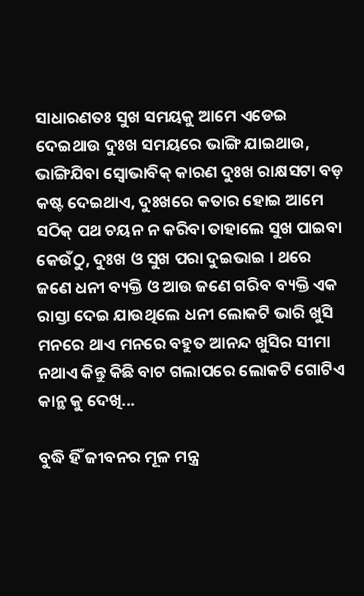ସାଧାରଣତଃ ସୁଖ ସମୟକୁ ଆମେ ଏଡେଇ ଦେଇଥାଉ ଦୁଃଖ ସମୟରେ ଭାଙ୍ଗି ଯାଇଥାଉ, ଭାଙ୍ଗିଯିବା ସ୍ୱୋଭାବିକ୍ କାରଣ ଦୁଃଖ ରାକ୍ଷସଟା ବଡ଼ କଷ୍ଟ ଦେଇଥାଏ, ଦୁଃଖରେ କତାର ହୋଇ ଆମେ ସଠିକ୍ ପଥ ଚୟନ ନ କରିବା ତାହାଲେ ସୁଖ ପାଇବା କେଉଁଠୁ, ଦୁଃଖ ଓ ସୁଖ ପରା ଦୁଇଭାଇ । ଥରେ ଜଣେ ଧନୀ ବ୍ୟକ୍ତି ଓ ଆଉ ଜଣେ ଗରିବ ବ୍ୟକ୍ତି ଏକ ରାସ୍ତା ଦେଇ ଯାଉଥିଲେ ଧନୀ ଲୋକଟି ଭାରି ଖୁସି ମନରେ ଥାଏ ମନରେ ବହୁତ ଆନନ୍ଦ ଖୁସିର ସୀମା ନଥାଏ କିନ୍ତୁ କିଛି ବାଟ ଗଲାପରେ ଲୋକଟି ଗୋଟିଏ କାନ୍ଥ କୁ ଦେଖି...

ବୁଦ୍ଧି ହିଁ ଜୀବନର ମୂଳ ମନ୍ତ୍ର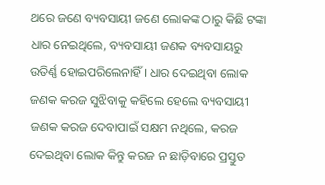ଥରେ ଜଣେ ବ୍ୟବସାୟୀ ଜଣେ ଲୋକଙ୍କ ଠାରୁ କିଛି ଟଙ୍କା ଧାର ନେଇଥିଲେ, ବ୍ୟବସାୟୀ ଜଣକ ବ୍ୟବସାୟରୁ ଉତିର୍ଣ୍ଣ ହୋଇପରିଲେନାହିଁ । ଧାର ଦେଇଥିବା ଲୋକ ଜଣକ କରଜ ସୁଝିବାକୁ କହିଲେ ହେଲେ ବ୍ୟବସାୟୀ ଜଣକ କରଜ ଦେବାପାଇଁ ସକ୍ଷମ ନଥିଲେ, କରଜ ଦେଇଥିବା ଲୋକ କିନ୍ତୁ କରଜ ନ ଛାଡ଼ିବାରେ ପ୍ରସ୍ତୁତ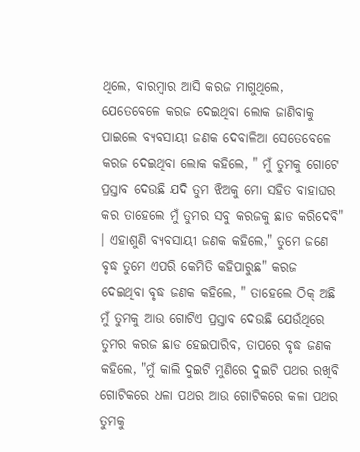ଥିଲେ, ବାରମ୍ବାର ଆସି କରଜ ମାଗୁଥିଲେ, ଯେତେବେଳେ କରଜ ଦେଇଥିବା ଲୋକ ଜାଣିବାକୁ ପାଇଲେ ବ୍ୟବସାୟୀ ଜଣକ ଦେବାଳିଆ ସେତେବେଳେ କରଜ ଦେଇଥିବା ଲୋକ କହିଲେ, " ମୁଁ ତୁମକୁ ଗୋଟେ ପ୍ରସ୍ତାବ ଦେଉଛି ଯଦି ତୁମ ଝିଅକୁ ମୋ ସହିତ ବାହାଘର କର ତାହେଲେ ମୁଁ ତୁମର ସବୁ କରଜକୁ ଛାଡ କରିଦେବି" । ଏହାଶୁଣି ବ୍ୟବସାୟୀ ଜଣକ କହିଲେ," ତୁମେ ଜଣେ ବୃଦ୍ଧ ତୁମେ ଏପରି କେମିତି କହିପାରୁଛ" କରଜ ଦେଇଥିବା ବୃଦ୍ଧ ଜଣକ କହିଲେ, " ତାହେଲେ ଠିକ୍ ଅଛି ମୁଁ ତୁମକୁ ଆଉ ଗୋଟିଏ ପ୍ରସ୍ତାବ ଦେଉଛି ଯେଉଁଥିରେ ତୁମର କରଜ ଛାଡ ହେଇପାରିବ, ତାପରେ ବୃଦ୍ଧ ଜଣକ କହିଲେ, "ମୁଁ କାଲି ଦୁଇଟି ମୁଣିରେ ଦୁଇଟି ପଥର ରଖିବି ଗୋଟିକରେ ଧଳା ପଥର ଆଉ ଗୋଟିକରେ କଳା ପଥର ତୁମକୁ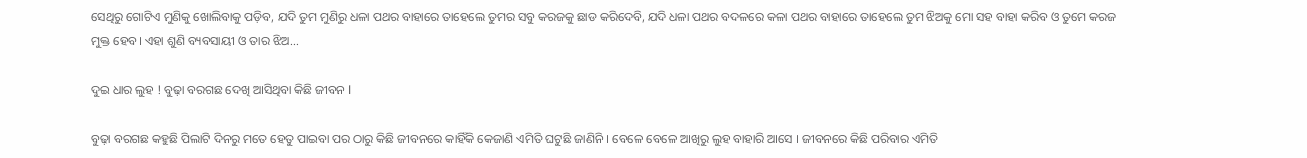ସେଥିରୁ ଗୋଟିଏ ମୁଣିକୁ ଖୋଲିବାକୁ ପଡ଼ିବ, ଯଦି ତୁମ ମୁଣିରୁ ଧଳା ପଥର ବାହାରେ ତାହେଲେ ତୁମର ସବୁ କରଜକୁ ଛାଡ କରିଦେବି, ଯଦି ଧଳା ପଥର ବଦଳରେ କଳା ପଥର ବାହାରେ ତାହେଲେ ତୁମ ଝିଅକୁ ମୋ ସହ ବାହା କରିବ ଓ ତୁମେ କରଜ ମୁକ୍ତ ହେବ। ଏହା ଶୁଣି ବ୍ୟବସାୟୀ ଓ ତାର ଝିଅ...

ଦୁଇ ଧାର ଲୁହ ! ବୁଢ଼ା ବରଗଛ ଦେଖି ଆସିଥିବା କିଛି ଜୀବନ l

ବୁଢ଼ା ବରଗଛ କହୁଛି ପିଲାଟି ଦିନରୁ ମତେ ହେତୁ ପାଇବା ପର ଠାରୁ କିଛି ଜୀବନରେ କାହିଁକି କେଜାଣି ଏମିତି ଘଟୁଛି ଜାଣିନି । ବେଳେ ବେଳେ ଆଖିରୁ ଲୁହ ବାହାରି ଆସେ । ଜୀବନରେ କିଛି ପରିବାର ଏମିତି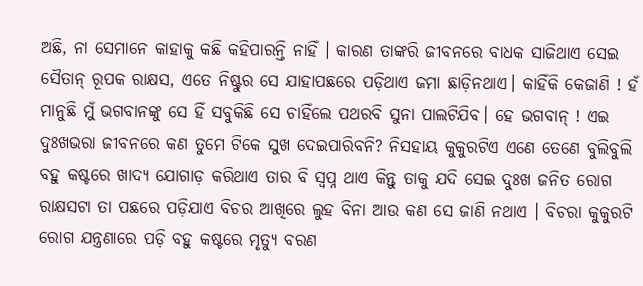ଅଛି, ନା ସେମାନେ କାହାକୁ କଛି କହିପାରନ୍ତି ନାହିଁ । କାରଣ ତାଙ୍କରି ଜୀବନରେ ବାଧକ ସାଜିଥାଏ ସେଇ ସୈତାନ୍ ରୂପକ ରାକ୍ଷସ, ଏତେ ନିଷ୍ଟୁର ସେ ଯାହାପଛରେ ପଡ଼ିଥାଏ ଜମା ଛାଡ଼ିନଥାଏ। କାହିଁକି କେଜାଣି ! ହଁ ମାନୁଛି ମୁଁ ଭଗବାନଙ୍କୁ ସେ ହିଁ ସବୁକିଛି ସେ ଚାହିଁଲେ ପଥରବି ସୁନା ପାଲଟିଯିବ। ହେ ଭଗବାନ୍ ! ଏଇ ଦୁଃଖଭରା ଜୀବନରେ କଣ ତୁମେ ଟିକେ ସୁଖ ଦେଇପାରିବନି? ନିସହାୟ କୁକୁରଟିଏ ଏଣେ ତେଣେ ବୁଲିବୁଲି ବହୁ କଷ୍ଟରେ ଖାଦ୍ୟ ଯୋଗାଡ଼ କରିଥାଏ ତାର ବି ସ୍ବପ୍ନ ଥାଏ କିନ୍ତୁ ତାକୁ ଯଦି ସେଇ ଦୁଃଖ ଜନିତ ରୋଗ ରାକ୍ଷସଟା ତା ପଛରେ ପଡ଼ିଯାଏ ବିଚର ଆଖିରେ ଲୁହ ବିନା ଆଉ କଣ ସେ ଜାଣି ନଥାଏ । ବିଚରା କୁକୁରଟି ରୋଗ ଯନ୍ତ୍ରଣାରେ ପଡ଼ି ବହୁ କଷ୍ଟରେ ମୃତ୍ୟୁ ବରଣ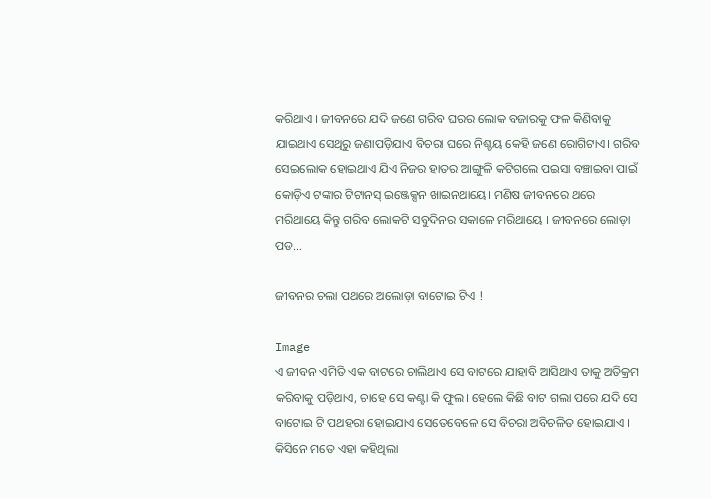କରିଥାଏ । ଜୀବନରେ ଯଦି ଜଣେ ଗରିବ ଘରର ଲୋକ ବଜାରକୁ ଫଳ କିଣିବାକୁ ଯାଇଥାଏ ସେଥିରୁ ଜଣାପଡ଼ିଯାଏ ବିଚରା ଘରେ ନିଶ୍ଚୟ କେହି ଜଣେ ରୋଗିଟାଏ। ଗରିବ ସେଇଲୋକ ହୋଇଥାଏ ଯିଏ ନିଜର ହାତର ଆଙ୍ଗୁଳି କଟିଗଲେ ପଇସା ବଞ୍ଚାଇବା ପାଇଁ କୋଡ଼ିଏ ଟଙ୍କାର ଟିଟାନସ୍ ଇଞ୍ଜେକ୍ସନ ଖାଇନଥାୟେ। ମଣିଷ ଜୀବନରେ ଥରେ ମରିଥାୟେ କିନ୍ତୁ ଗରିବ ଲୋକଟି ସବୁଦିନର ସକାଳେ ମରିଥାୟେ । ଜୀବନରେ ଲୋଡ଼ା ପଡ...

ଜୀବନର ଚଲା ପଥରେ ଅଲୋଡ଼ା ବାଟୋଇ ଟିଏ !

Image
ଏ ଜୀବନ ଏମିତି ଏକ ବାଟରେ ଚାଲିଥାଏ ସେ ବାଟରେ ଯାହାବି ଆସିଥାଏ ତାକୁ ଅତିକ୍ରମ କରିବାକୁ ପଡ଼ିଥାଏ, ଚାହେ ସେ କଣ୍ଟା କି ଫୁଲ। ହେଲେ କିଛି ବାଟ ଗଲା ପରେ ଯଦି ସେ ବାଟୋଇ ଟି ପଥହରା ହୋଇଯାଏ ସେତେବେଳେ ସେ ବିଚରା ଅବିଚଳିତ ହୋଇଯାଏ । କିସିନେ ମତେ ଏହା କହିଥିଲା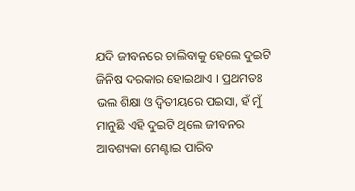ଯଦି ଜୀବନରେ ଚାଲିବାକୁ ହେଲେ ଦୁଇଟି ଜିନିଷ ଦରକାର ହୋଇଥାଏ । ପ୍ରଥମତଃ ଭଲ ଶିକ୍ଷା ଓ ଦ୍ଵିତୀୟରେ ପଇସା, ହଁ ମୁଁ ମାନୁଛି ଏହି ଦୁଇଟି ଥିଲେ ଜୀବନର ଆବଶ୍ୟକା ମେଣ୍ଟାଇ ପାରିବ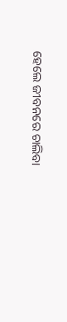ହେଲେ ଜୀବନରେ ଚାଲିବା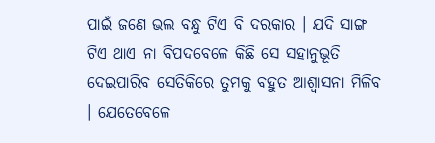ପାଇଁ ଜଣେ ଭଲ ବନ୍ଧୁ ଟିଏ ବି ଦରକାର । ଯଦି ସାଙ୍ଗ ଟିଏ ଥାଏ ନା ବିପଦବେଳେ କିଛି ସେ ସହାନୁଭୂତି ଦେଇପାରିବ ସେତିକିରେ ତୁମକୁ ବହୁତ ଆଶ୍ୱାସନା ମିଳିବ । ଯେତେବେଳେ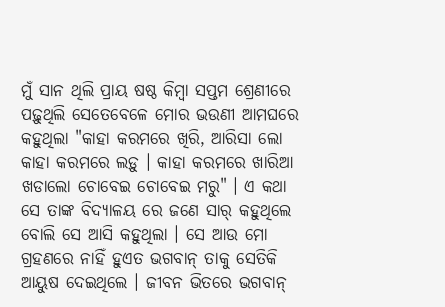ମୁଁ ସାନ ଥିଲି ପ୍ରାୟ ଷଷ୍ଠ କିମ୍ବା ସପ୍ତମ ଶ୍ରେଣୀରେ ପଢ଼ୁଥିଲି ସେତେବେଳେ ମୋର ଭଉଣୀ ଆମଘରେ କହୁଥିଲା "କାହା କରମରେ ଖିରି, ଆରିସା ଲୋ କାହା କରମରେ ଲଡ଼ୁ । କାହା କରମରେ ଖାରିଆ ଖଡାଲୋ ଚୋବେଇ ଚୋବେଇ ମରୁ" । ଏ କଥା ସେ ତାଙ୍କ ବିଦ୍ୟାଳୟ ରେ ଜଣେ ସାର୍ କହୁଥିଲେ ବୋଲି ସେ ଆସି କହୁଥିଲା । ସେ ଆଉ ମୋ ଗ୍ରହଣରେ ନାହିଁ ହୁଏତ ଭଗବାନ୍ ତାକୁ ସେତିକି ଆୟୁଷ ଦେଇଥିଲେ । ଜୀବନ ଭିତରେ ଭଗବାନ୍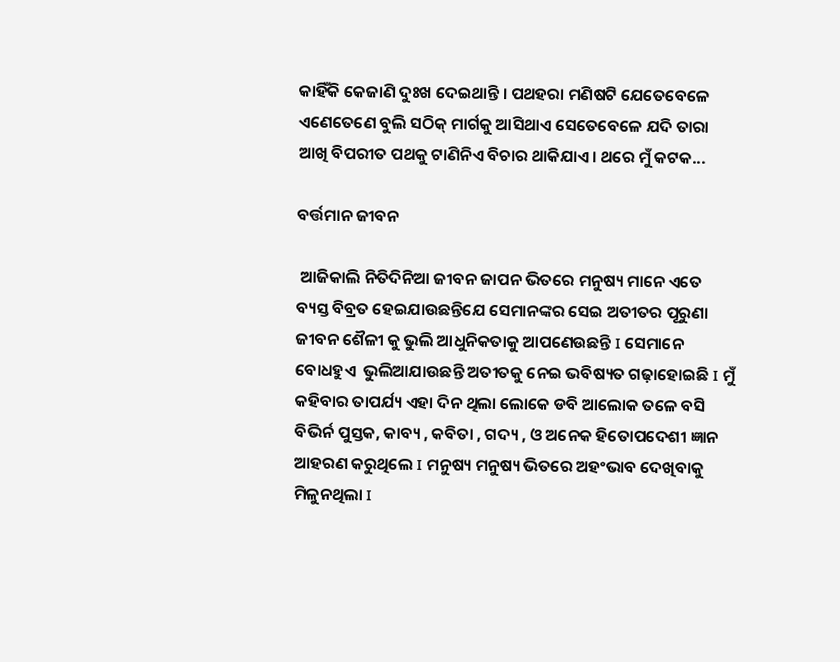କାହିଁକି କେଜାଣି ଦୁଃଖ ଦେଇଥାନ୍ତି । ପଥହରା ମଣିଷଟି ଯେତେବେଳେ ଏଣେତେଣେ ବୁଲି ସଠିକ୍ ମାର୍ଗକୁ ଆସିଥାଏ ସେତେବେଳେ ଯଦି ତାରା ଆଖି ବିପରୀତ ପଥକୁ ଟାଣିନିଏ ବିଚାର ଥାକିଯାଏ। ଥରେ ମୁଁ କଟକ...

ବର୍ତ୍ତମାନ ଜୀବନ

 ଆଜିକାଲି ନିତିଦିନିଆ ଜୀବନ ଜାପନ ଭିତରେ ମନୁଷ୍ୟ ମାନେ ଏତେ ବ୍ୟସ୍ତ ବିବ୍ରତ ହେଇଯାଉଛନ୍ତିଯେ ସେମାନଙ୍କର ସେଇ ଅତୀତର ପୂରୁଣା ଜୀବନ ଶୈଳୀ କୁ ଭୁଲି ଆଧୁନିକତାକୁ ଆପଣେଉଛନ୍ତି I ସେମାନେ ବୋଧହୁଏ  ଭୁଲିଆଯାଉଛନ୍ତି ଅତୀତକୁ ନେଇ ଭବିଷ୍ୟତ ଗଢ଼ାହୋଇଛି I ମୁଁ  କହିବାର ତାପର୍ଯ୍ୟ ଏହା ଦିନ ଥିଲା ଲୋକେ ଡବି ଆଲୋକ ତଳେ ବସି ବିଭିର୍ନ ପୁସ୍ତକ, କାବ୍ୟ , କବିତା , ଗଦ୍ୟ , ଓ ଅନେକ ହିତୋପଦେଶୀ ଜ୍ଞାନ ଆହରଣ କରୁଥିଲେ I ମନୁଷ୍ୟ ମନୁଷ୍ୟ ଭିତରେ ଅହଂଭାବ ଦେଖିବାକୁ ମିଳୁନଥିଲା I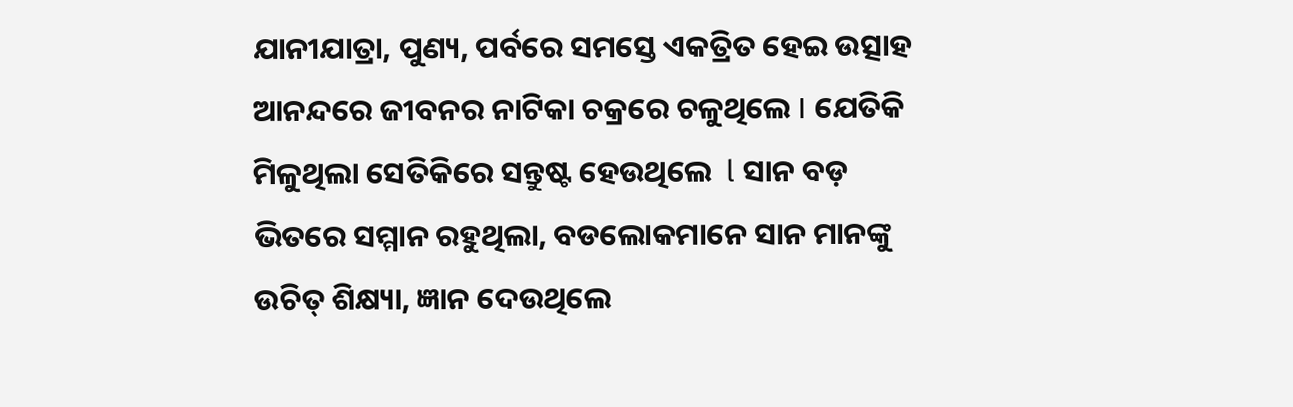ଯାନୀଯାତ୍ରା, ପୁଣ୍ୟ, ପର୍ବରେ ସମସ୍ତେ ଏକତ୍ରିତ ହେଇ ଉତ୍ସାହ ଆନନ୍ଦରେ ଜୀବନର ନାଟିକା ଚକ୍ରରେ ଚଳୁଥିଲେ I ଯେତିକି ମିଳୁଥିଲା ସେତିକିରେ ସନ୍ତୁଷ୍ଟ ହେଉଥିଲେ  l ସାନ ବଡ଼ ଭିତରେ ସମ୍ମାନ ରହୁଥିଲା, ବଡଲୋକମାନେ ସାନ ମାନଙ୍କୁ ଉଚିତ୍ ଶିକ୍ଷ୍ୟା, ଜ୍ଞାନ ଦେଉଥିଲେ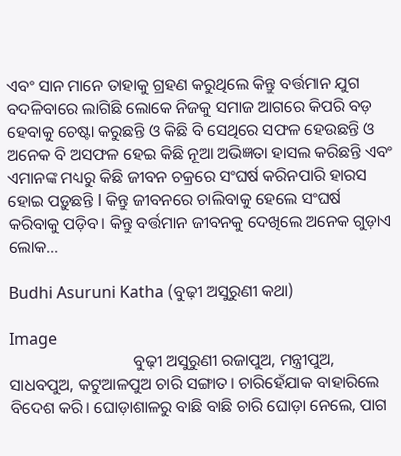ଏବଂ ସାନ ମାନେ ତାହାକୁ ଗ୍ରହଣ କରୁଥିଲେ କିନ୍ତୁ ବର୍ତ୍ତମାନ ଯୁଗ ବଦଳିବାରେ ଲାଗିଛି ଲୋକେ ନିଜକୁ ସମାଜ ଆଗରେ କିପରି ବଡ଼ ହେବାକୁ ଚେଷ୍ଟା କରୁଛନ୍ତି ଓ କିଛି ବି ସେଥିରେ ସଫଳ ହେଉଛନ୍ତି ଓ ଅନେକ ବି ଅସଫଳ ହେଇ କିଛି ନୂଆ ଅଭିଜ୍ଞତା ହାସଲ କରିଛନ୍ତି ଏବଂ ଏମାନଙ୍କ ମଧ୍ୟରୁ କିଛି ଜୀବନ ଚକ୍ରରେ ସଂଘର୍ଷ କରିନପାରି ହାରସ ହୋଇ ପଡ଼ୁଛନ୍ତି l କିନ୍ତୁ ଜୀବନରେ ଚାଲିବାକୁ ହେଲେ ସଂଘର୍ଷ କରିବାକୁ ପଡ଼ିବ। କିନ୍ତୁ ବର୍ତ୍ତମାନ ଜୀବନକୁ ଦେଖିଲେ ଅନେକ ଗୁଡ଼ାଏ ଲୋକ...

Budhi Asuruni Katha (ବୁଢ଼ୀ ଅସୁରୁଣୀ କଥା)

Image
                              ବୁଢ଼ୀ ଅସୁରୁଣୀ ରଜାପୁଅ, ମନ୍ତ୍ରୀପୁଅ, ସାଧବପୁଅ, କଟୁଆଳପୁଅ ଚାରି ସଙ୍ଗାତ। ଚାରିହେଁଯାକ ବାହାରିଲେ ବିଦେଶ କରି। ଘୋଡ଼ାଶାଳରୁ ବାଛି ବାଛି ଚାରି ଘୋଡ଼ା ନେଲେ, ପାଗ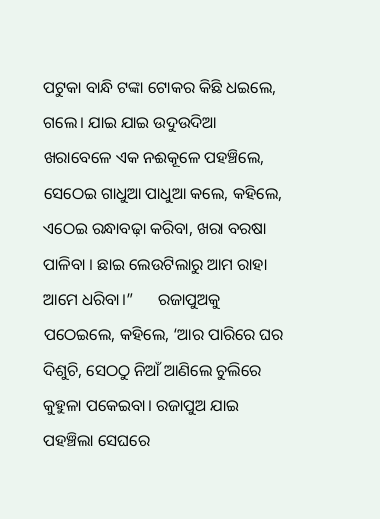ପଟୁକା ବାନ୍ଧି ଟଙ୍କା ଟୋକର କିଛି ଧଇଲେ, ଗଲେ। ଯାଇ ଯାଇ ଉଦୁଉଦିଆ ଖରାବେଳେ ଏକ ନଈକୂଳେ ପହଞ୍ଚିଲେ, ସେଠେଇ ଗାଧୁଆ ପାଧୁଆ କଲେ, କହିଲେ, ଏଠେଇ ରନ୍ଧାବଢ଼ା କରିବା, ଖରା ବରଷା ପାଳିବା । ଛାଇ ଲେଉଟିଲାରୁ ଆମ ରାହା ଆମେ ଧରିବା।”      ରଜାପୁଅକୁ ପଠେଇଲେ, କହିଲେ, ‘ଆର ପାରିରେ ଘର ଦିଶୁଚି, ସେଠଠୁ ନିଆଁ ଆଣିଲେ ଚୁଲିରେ କୁହୁଳା ପକେଇବା। ରଜାପୁଅ ଯାଇ ପହଞ୍ଚିଲା ସେଘରେ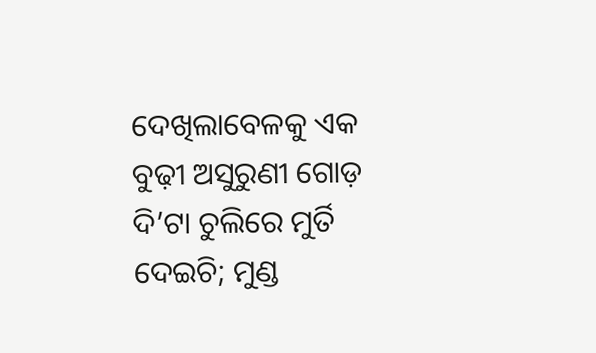ଦେଖିଲାବେଳକୁ ଏକ ବୁଢ଼ୀ ଅସୁରୁଣୀ ଗୋଡ଼ ଦି’ଟା ଚୁଲିରେ ମୁର୍ତି ଦେଇଚି; ମୁଣ୍ଡ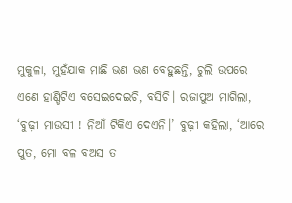ମୁକୁଳା, ମୁହଁଯାକ ମାଛି ଭଣ ଭଣ ବେହୁଛନ୍ତି, ଚୁଲି ଉପରେ ଏଣେ ହାଣ୍ଡିଟିଏ ବସେଇଦେଇଚି, ବସିଚି। ରଜାପୁଅ ମାଗିଲା, ‘ବୁଢ଼ୀ ମାଉସୀ ! ନିଆଁ ଟିକିଏ ଦେଏନି।’ ବୁଢ଼ୀ କହିଲା, ‘ଆରେ ପୁତ, ମୋ ବଳ ବଅସ ତ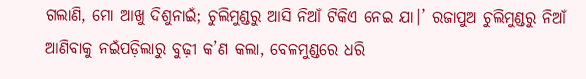ଗଲାଣି, ମୋ ଆଖୁ ଦିଶୁନାଇଁ; ଚୁଲିମୁଣ୍ଡରୁ ଆସି ନିଆଁ ଟିକିଏ ନେଇ ଯା।’ ରଜାପୁଅ ଚୁଲିମୁଣ୍ଡରୁ ନିଆଁ ଆଣିବାକୁ ନଇଁପଡ଼ିଲାରୁ ବୁଢ଼ୀ କ’ଣ କଲା, ବେଳମୁଣ୍ଡରେ ଧରି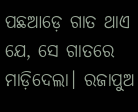ପଛଆଡ଼େ ଗାତ ଥାଏ ଯେ, ସେ ଗାତରେ ମାଡ଼ିଦେଲା। ରଜାପୁଅ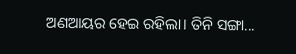ଅଣଆୟର ହେଇ ରହିଲା। ତିନି ସଙ୍ଗା...